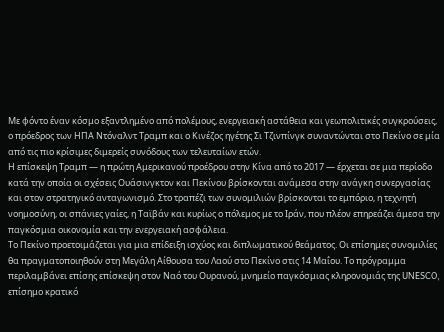Με φόντο έναν κόσμο εξαντλημένο από πολέμους, ενεργειακή αστάθεια και γεωπολιτικές συγκρούσεις, ο πρόεδρος των ΗΠΑ Ντόναλντ Τραμπ και ο Κινέζος ηγέτης Σι Τζινπίνγκ συναντώνται στο Πεκίνο σε μία από τις πιο κρίσιμες διμερείς συνόδους των τελευταίων ετών.
Η επίσκεψη Τραμπ — η πρώτη Αμερικανού προέδρου στην Κίνα από το 2017 — έρχεται σε μια περίοδο κατά την οποία οι σχέσεις Ουάσινγκτον και Πεκίνου βρίσκονται ανάμεσα στην ανάγκη συνεργασίας και στον στρατηγικό ανταγωνισμό. Στο τραπέζι των συνομιλιών βρίσκονται το εμπόριο, η τεχνητή νοημοσύνη, οι σπάνιες γαίες, η Ταϊβάν και κυρίως ο πόλεμος με το Ιράν, που πλέον επηρεάζει άμεσα την παγκόσμια οικονομία και την ενεργειακή ασφάλεια.
Το Πεκίνο προετοιμάζεται για μια επίδειξη ισχύος και διπλωματικού θεάματος. Οι επίσημες συνομιλίες θα πραγματοποιηθούν στη Μεγάλη Αίθουσα του Λαού στο Πεκίνο στις 14 Μαΐου. Το πρόγραμμα περιλαμβάνει επίσης επίσκεψη στον Ναό του Ουρανού, μνημείο παγκόσμιας κληρονομιάς της UNESCO, επίσημο κρατικό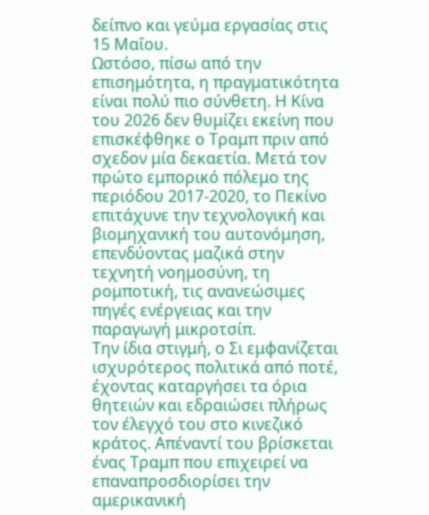δείπνο και γεύμα εργασίας στις 15 Μαΐου.
Ωστόσο, πίσω από την επισημότητα, η πραγματικότητα είναι πολύ πιο σύνθετη. Η Κίνα του 2026 δεν θυμίζει εκείνη που επισκέφθηκε ο Τραμπ πριν από σχεδον μία δεκαετία. Μετά τον πρώτο εμπορικό πόλεμο της περιόδου 2017-2020, το Πεκίνο επιτάχυνε την τεχνολογική και βιομηχανική του αυτονόμηση, επενδύοντας μαζικά στην τεχνητή νοημοσύνη, τη ρομποτική, τις ανανεώσιμες πηγές ενέργειας και την παραγωγή μικροτσίπ.
Την ίδια στιγμή, ο Σι εμφανίζεται ισχυρότερος πολιτικά από ποτέ, έχοντας καταργήσει τα όρια θητειών και εδραιώσει πλήρως τον έλεγχό του στο κινεζικό κράτος. Απέναντί του βρίσκεται ένας Τραμπ που επιχειρεί να επαναπροσδιορίσει την αμερικανική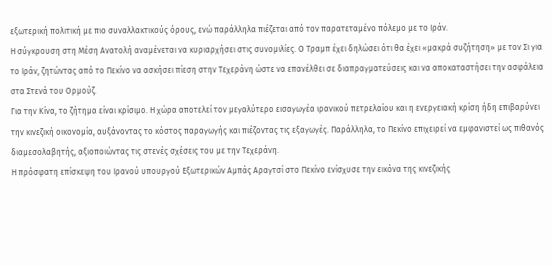εξωτερική πολιτική με πιο συναλλακτικούς όρους, ενώ παράλληλα πιέζεται από τον παρατεταμένο πόλεμο με το Ιράν.
Η σύγκρουση στη Μέση Ανατολή αναμένεται να κυριαρχήσει στις συνομιλίες. Ο Τραμπ έχει δηλώσει ότι θα έχει «μακρά συζήτηση» με τον Σι για το Ιράν, ζητώντας από το Πεκίνο να ασκήσει πίεση στην Τεχεράνη ώστε να επανέλθει σε διαπραγματεύσεις και να αποκαταστήσει την ασφάλεια στα Στενά του Ορμούζ.
Για την Κίνα, το ζήτημα είναι κρίσιμο. Η χώρα αποτελεί τον μεγαλύτερο εισαγωγέα ιρανικού πετρελαίου και η ενεργειακή κρίση ήδη επιβαρύνει την κινεζική οικονομία, αυξάνοντας το κόστος παραγωγής και πιέζοντας τις εξαγωγές. Παράλληλα, το Πεκίνο επιχειρεί να εμφανιστεί ως πιθανός διαμεσολαβητής, αξιοποιώντας τις στενές σχέσεις του με την Τεχεράνη.
Η πρόσφατη επίσκεψη του Ιρανού υπουργού Εξωτερικών Αμπάς Αραγτσί στο Πεκίνο ενίσχυσε την εικόνα της κινεζικής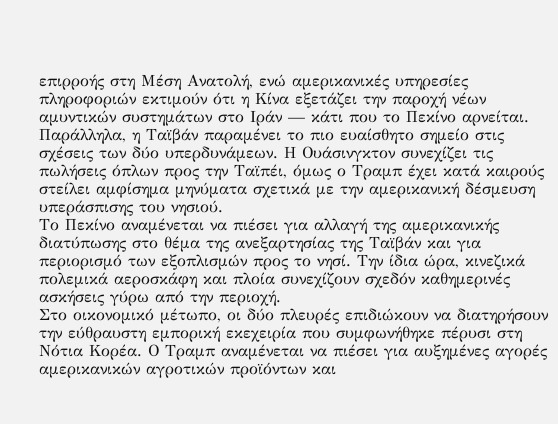επιρροής στη Μέση Ανατολή, ενώ αμερικανικές υπηρεσίες πληροφοριών εκτιμούν ότι η Κίνα εξετάζει την παροχή νέων αμυντικών συστημάτων στο Ιράν — κάτι που το Πεκίνο αρνείται.
Παράλληλα, η Ταϊβάν παραμένει το πιο ευαίσθητο σημείο στις σχέσεις των δύο υπερδυνάμεων. Η Ουάσινγκτον συνεχίζει τις πωλήσεις όπλων προς την Ταϊπέι, όμως ο Τραμπ έχει κατά καιρούς στείλει αμφίσημα μηνύματα σχετικά με την αμερικανική δέσμευση υπεράσπισης του νησιού.
Το Πεκίνο αναμένεται να πιέσει για αλλαγή της αμερικανικής διατύπωσης στο θέμα της ανεξαρτησίας της Ταϊβάν και για περιορισμό των εξοπλισμών προς το νησί. Την ίδια ώρα, κινεζικά πολεμικά αεροσκάφη και πλοία συνεχίζουν σχεδόν καθημερινές ασκήσεις γύρω από την περιοχή.
Στο οικονομικό μέτωπο, οι δύο πλευρές επιδιώκουν να διατηρήσουν την εύθραυστη εμπορική εκεχειρία που συμφωνήθηκε πέρυσι στη Νότια Κορέα. Ο Τραμπ αναμένεται να πιέσει για αυξημένες αγορές αμερικανικών αγροτικών προϊόντων και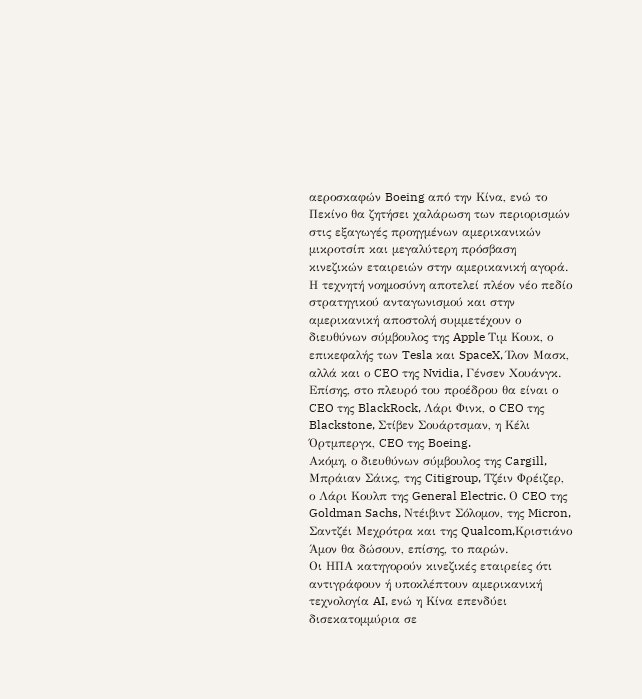αεροσκαφών Boeing από την Κίνα, ενώ το Πεκίνο θα ζητήσει χαλάρωση των περιορισμών στις εξαγωγές προηγμένων αμερικανικών μικροτσίπ και μεγαλύτερη πρόσβαση κινεζικών εταιρειών στην αμερικανική αγορά.
Η τεχνητή νοημοσύνη αποτελεί πλέον νέο πεδίο στρατηγικού ανταγωνισμού και στην αμερικανική αποστολή συμμετέχουν ο διευθύνων σύμβουλος της Apple Τιμ Κουκ, ο επικεφαλής των Tesla και SpaceX, Ίλον Μασκ, αλλά και ο CEO της Nvidia, Γένσεν Χουάνγκ. Επίσης, στο πλευρό του προέδρου θα είναι ο CEO της BlackRock, Λάρι Φινκ, o CEO της Blackstone, Στίβεν Σουάρτσμαν, η Κέλι Όρτμπεργκ, CEO της Boeing.
Ακόμη, ο διευθύνων σύμβουλος της Cargill, Μπράιαν Σάικς, της Citigroup, Τζέιν Φρέιζερ, ο Λάρι Κουλπ της General Electric. Ο CEO της Goldman Sachs, Ντέιβιντ Σόλομον, της Micron, Σαντζέι Μεχρότρα και της Qualcom,Κριστιάνο Άμον θα δώσουν, επίσης, το παρών.
Οι ΗΠΑ κατηγορούν κινεζικές εταιρείες ότι αντιγράφουν ή υποκλέπτουν αμερικανική τεχνολογία AI, ενώ η Κίνα επενδύει δισεκατομμύρια σε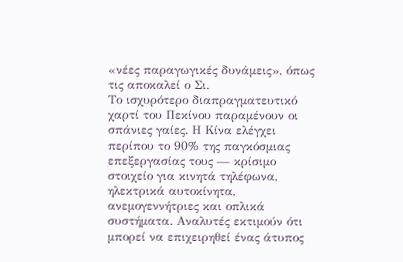«νέες παραγωγικές δυνάμεις», όπως τις αποκαλεί ο Σι.
Το ισχυρότερο διαπραγματευτικό χαρτί του Πεκίνου παραμένουν οι σπάνιες γαίες. Η Κίνα ελέγχει περίπου το 90% της παγκόσμιας επεξεργασίας τους — κρίσιμο στοιχείο για κινητά τηλέφωνα, ηλεκτρικά αυτοκίνητα, ανεμογεννήτριες και οπλικά συστήματα. Αναλυτές εκτιμούν ότι μπορεί να επιχειρηθεί ένας άτυπος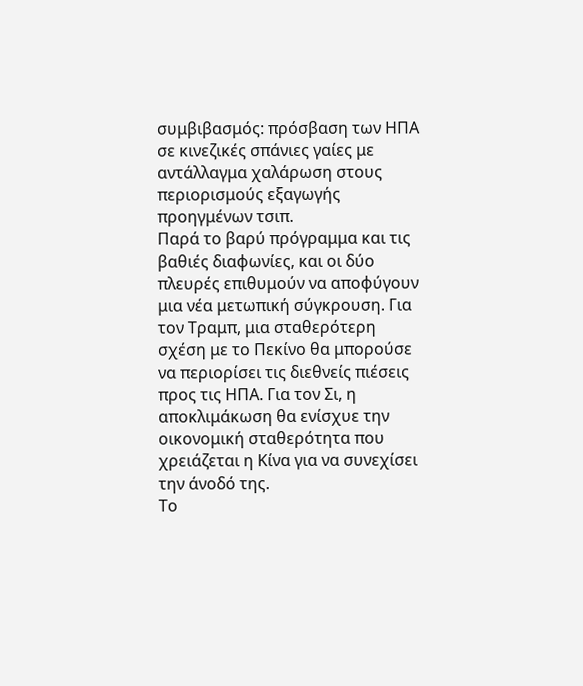συμβιβασμός: πρόσβαση των ΗΠΑ σε κινεζικές σπάνιες γαίες με αντάλλαγμα χαλάρωση στους περιορισμούς εξαγωγής προηγμένων τσιπ.
Παρά το βαρύ πρόγραμμα και τις βαθιές διαφωνίες, και οι δύο πλευρές επιθυμούν να αποφύγουν μια νέα μετωπική σύγκρουση. Για τον Τραμπ, μια σταθερότερη σχέση με το Πεκίνο θα μπορούσε να περιορίσει τις διεθνείς πιέσεις προς τις ΗΠΑ. Για τον Σι, η αποκλιμάκωση θα ενίσχυε την οικονομική σταθερότητα που χρειάζεται η Κίνα για να συνεχίσει την άνοδό της.
Το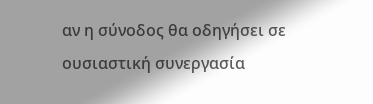αν η σύνοδος θα οδηγήσει σε ουσιαστική συνεργασία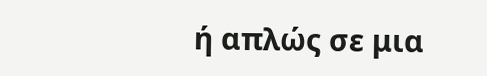ή απλώς σε μια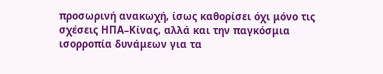προσωρινή ανακωχή, ίσως καθορίσει όχι μόνο τις σχέσεις ΗΠΑ–Κίνας, αλλά και την παγκόσμια ισορροπία δυνάμεων για τα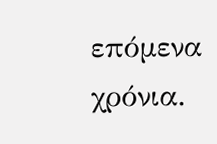επόμενα χρόνια.